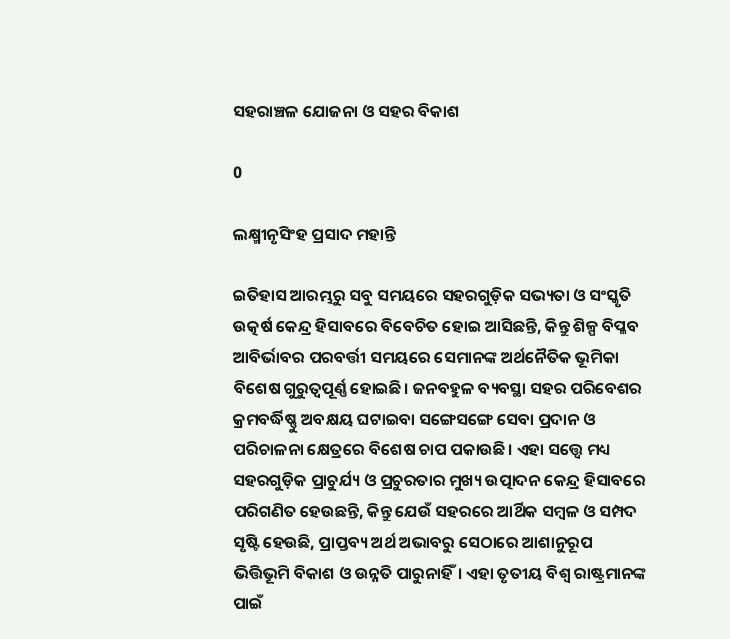ସହରାଞ୍ଚଳ ଯୋଜନା ଓ ସହର ବିକାଶ

0

ଲକ୍ଷ୍ମୀନୃସିଂହ ପ୍ରସାଦ ମହାନ୍ତି

ଇତିହାସ ଆରମ୍ଭରୁ ସବୁ ସମୟରେ ସହରଗୁଡ଼ିକ ସଭ୍ୟତା ଓ ସଂସ୍କୃତି ଉତ୍କର୍ଷ କେନ୍ଦ୍ର ହିସାବରେ ବିବେଚିତ ହୋଇ ଆସିଛନ୍ତି, କିନ୍ତୁ ଶିଳ୍ପ ବିପ୍ଳବ ଆବିର୍ଭାବର ପରବର୍ତ୍ତୀ ସମୟରେ ସେମାନଙ୍କ ଅର୍ଥନୈତିକ ଭୂମିକା ବିଶେଷ ଗୁରୁତ୍ବପୂର୍ଣ୍ଣ ହୋଇଛି। ଜନବହୁଳ ବ୍ୟବସ୍ଥା ସହର ପରିବେଶର କ୍ରମବର୍ଦ୍ଧିଷ୍ଣୁ ଅବକ୍ଷୟ ଘଟାଇବା ସଙ୍ଗେସଙ୍ଗେ ସେବା ପ୍ରଦାନ ଓ ପରିଚାଳନା କ୍ଷେତ୍ରରେ ବିଶେଷ ଚାପ ପକାଉଛି। ଏହା ସତ୍ତ୍ବେ ମଧ୍ୟ ସହରଗୁଡ଼ିକ ପ୍ରାଚୁର୍ଯ୍ୟ ଓ ପ୍ରଚୁରତାର ମୁଖ୍ୟ ଉତ୍ପାଦନ କେନ୍ଦ୍ର ହିସାବରେ ପରିଗଣିତ ହେଉଛନ୍ତି, କିନ୍ତୁ ଯେଉଁ ସହରରେ ଆର୍ଥିକ ସମ୍ବଳ ଓ ସମ୍ପଦ ସୃଷ୍ଟି ହେଉଛି, ପ୍ରାପ୍ତବ୍ୟ ଅର୍ଥ ଅଭାବରୁ ସେଠାରେ ଆଶାନୁରୂପ ଭିତ୍ତିଭୂମି ବିକାଶ ଓ ଉନ୍ନତି ପାରୁନାହିଁ। ଏହା ତୃତୀୟ ବିଶ୍ବ ରାଷ୍ଟ୍ରମାନଙ୍କ ପାଇଁ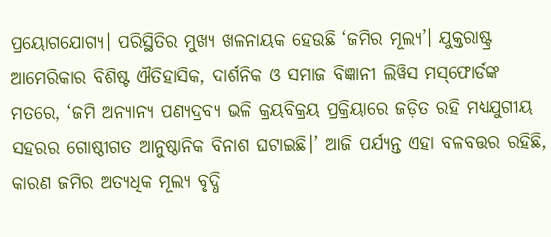ପ୍ରୟୋଗଯୋଗ୍ୟ। ପରିସ୍ଥିତିର ମୁଖ୍ୟ ଖଳନାୟକ ହେଉଛି ‘ଜମିର ମୂଲ୍ୟ’। ଯୁକ୍ତରାଷ୍ଟ୍ର ଆମେରିକାର ବିଶିଷ୍ଟ ଐତିହାସିକ, ଦାର୍ଶନିକ ଓ ସମାଜ ବିଜ୍ଞାନୀ ଲିୱିସ ମସ୍‌ଫୋର୍ଡଙ୍କ ମତରେ, ‘ଜମି ଅନ୍ୟାନ୍ୟ ପଣ୍ୟଦ୍ରବ୍ୟ ଭଳି କ୍ରୟବିକ୍ରୟ ପ୍ରକ୍ରିୟାରେ ଜଡ଼ିତ ରହି ମଧ୍ୟଯୁଗୀୟ ସହରର ଗୋଷ୍ଠୀଗତ ଆନୁଷ୍ଠାନିକ ବିନାଶ ଘଟାଇଛି।’ ଆଜି ପର୍ଯ୍ୟନ୍ତ ଏହା ବଳବତ୍ତର ରହିଛି, କାରଣ ଜମିର ଅତ୍ୟଧିକ ମୂଲ୍ୟ ବୃଦ୍ଧି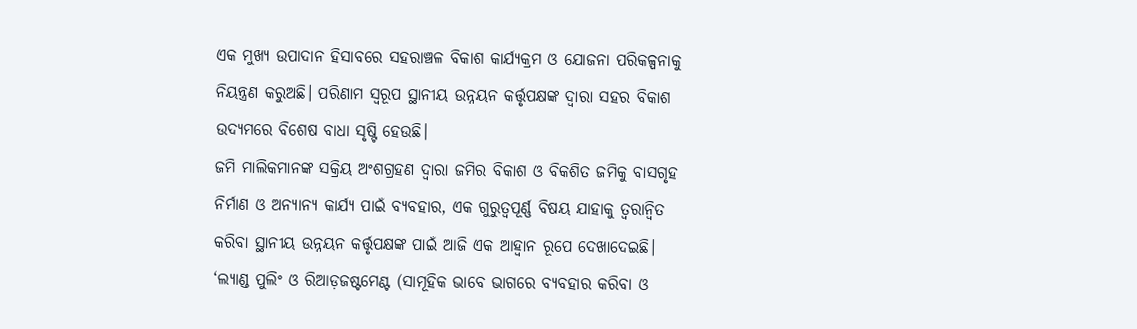ଏକ ମୁଖ୍ୟ ଉପାଦାନ ହିସାବରେ ସହରାଞ୍ଚଳ ବିକାଶ କାର୍ଯ୍ୟକ୍ରମ ଓ ଯୋଜନା ପରିକଳ୍ପନାକୁ ନିୟନ୍ତ୍ରଣ କରୁଅଛି। ପରିଣାମ ସ୍ବରୂପ ସ୍ଥାନୀୟ ଉନ୍ନୟନ କର୍ତ୍ତୃପକ୍ଷଙ୍କ ଦ୍ବାରା ସହର ବିକାଶ ଉଦ୍ୟମରେ ବିଶେଷ ବାଧା ସୃଷ୍ଟି ହେଉଛି।
ଜମି ମାଲିକମାନଙ୍କ ସକ୍ରିୟ ଅଂଶଗ୍ରହଣ ଦ୍ବାରା ଜମିର ବିକାଶ ଓ ବିକଶିତ ଜମିକୁ ବାସଗୃହ ନିର୍ମାଣ ଓ ଅନ୍ୟାନ୍ୟ କାର୍ଯ୍ୟ ପାଇଁ ବ୍ୟବହାର, ଏକ ଗୁରୁତ୍ବପୂର୍ଣ୍ଣ ବିଷୟ ଯାହାକୁ ତ୍ବରାନ୍ବିତ କରିବା ସ୍ଥାନୀୟ ଉନ୍ନୟନ କର୍ତ୍ତୃପକ୍ଷଙ୍କ ପାଇଁ ଆଜି ଏକ ଆହ୍ବାନ ରୂପେ ଦେଖାଦେଇଛି। ‘ଲ୍ୟାଣ୍ଡ ପୁଲିଂ ଓ ରିଆଡ଼ଜଷ୍ଟମେଣ୍ଟ (ସାମୂହିକ ଭାବେ ଭାଗରେ ବ୍ୟବହାର କରିବା ଓ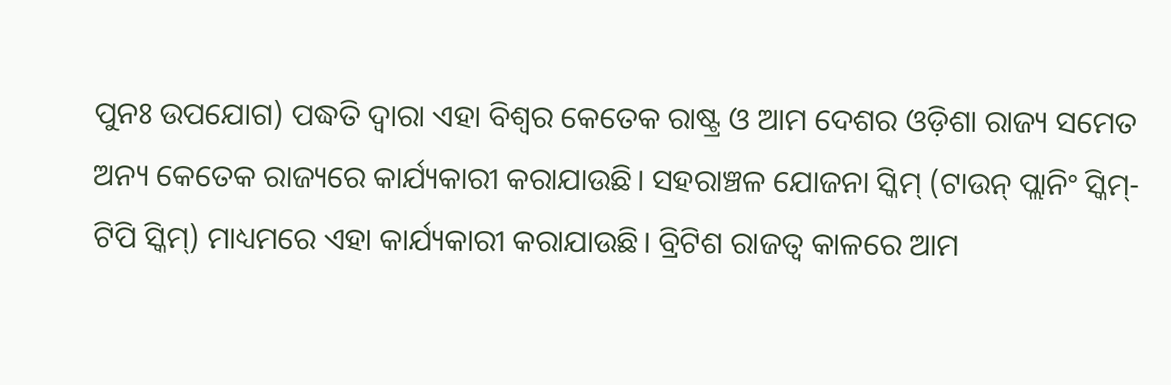ପୁନଃ ଉପଯୋଗ) ପଦ୍ଧତି ଦ୍ବାରା ଏହା ବିଶ୍ବର କେତେକ ରାଷ୍ଟ୍ର ଓ ଆମ ଦେଶର ଓଡ଼ିଶା ରାଜ୍ୟ ସମେତ ଅନ୍ୟ କେତେକ ରାଜ୍ୟରେ କାର୍ଯ୍ୟକାରୀ କରାଯାଉଛି। ସହରାଞ୍ଚଳ ଯୋଜନା ସ୍କିମ୍‌ (ଟାଉନ୍‌ ପ୍ଲାନିଂ ସ୍କିମ୍‌- ଟିପି ସ୍କିମ୍‌) ମାଧ୍ୟମରେ ଏହା କାର୍ଯ୍ୟକାରୀ କରାଯାଉଛି। ବ୍ରିଟିଶ ରାଜତ୍ବ କାଳରେ ଆମ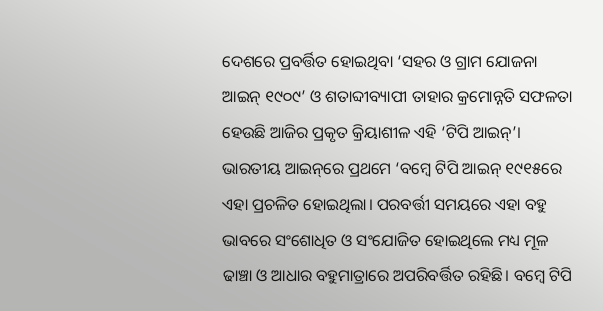ଦେଶରେ ପ୍ରବର୍ତ୍ତିତ ହୋଇଥିବା ‘ସହର ଓ ଗ୍ରାମ ଯୋଜନା ଆଇନ୍‌ ୧୯୦୯’ ଓ ଶତାବ୍ଦୀବ୍ୟାପୀ ତାହାର କ୍ରମୋନ୍ନତି ସଫଳତା ହେଉଛି ଆଜିର ପ୍ରକୃତ କ୍ରିୟାଶୀଳ ଏହି ‘ଟିପି ଆଇନ୍‌’। ଭାରତୀୟ ଆଇନ୍‌ରେ ପ୍ରଥମେ ‘ବମ୍ବେ ଟିପି ଆଇନ୍‌ ୧୯୧୫ରେ ଏହା ପ୍ରଚଳିତ ହୋଇଥିଲା। ପରବର୍ତ୍ତୀ ସମୟରେ ଏହା ବହୁ ଭାବରେ ସଂଶୋଧିତ ଓ ସଂଯୋଜିତ ହୋଇଥିଲେ ମଧ୍ୟ ମୂଳ ଢାଞ୍ଚା ଓ ଆଧାର ବହୁମାତ୍ରାରେ ଅପରିବର୍ତ୍ତିତ ରହିଛି। ବମ୍ବେ ଟିପି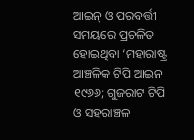ଆଇନ୍‌ ଓ ପରବର୍ତ୍ତୀ ସମୟରେ ପ୍ରଚଳିତ ହୋଇଥିବା ‘ମହାରାଷ୍ଟ୍ର ଆଞ୍ଚଳିକ ଟିପି ଆଇନ ୧୯୬୬; ଗୁଜରାଟ ଟିପି ଓ ସହରାଞ୍ଚଳ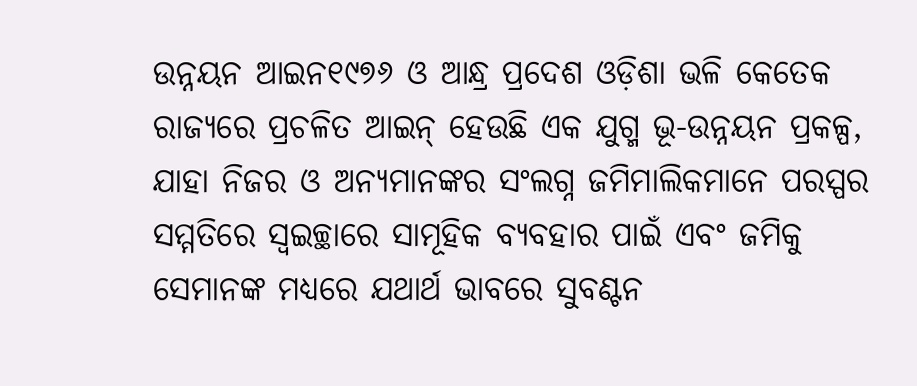ଉନ୍ନୟନ ଆଇନ୧୯୭୬ ଓ ଆନ୍ଧ୍ର ପ୍ରଦେଶ ଓଡ଼ିଶା ଭଳି କେତେକ ରାଜ୍ୟରେ ପ୍ରଚଳିତ ଆଇନ୍‌ ହେଉଛି ଏକ ଯୁଗ୍ମ ଭୂ-ଉନ୍ନୟନ ପ୍ରକଳ୍ପ, ଯାହା ନିଜର ଓ ଅନ୍ୟମାନଙ୍କର ସଂଲଗ୍ନ ଜମିମାଲିକମାନେ ପରସ୍ପର ସମ୍ମତିରେ ସ୍ବଇଚ୍ଛାରେ ସାମୂହିକ ବ୍ୟବହାର ପାଇଁ ଏବଂ ଜମିକୁ ସେମାନଙ୍କ ମଧ୍ୟରେ ଯଥାର୍ଥ ଭାବରେ ସୁବଣ୍ଟନ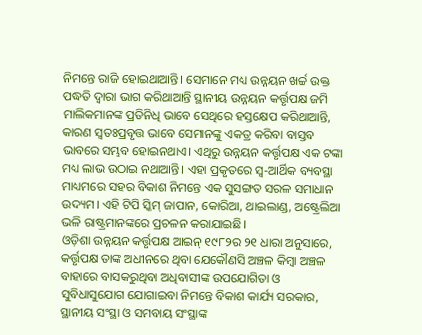ନିମନ୍ତେ ରାଜି ହୋଇଥାଆନ୍ତି। ସେମାନେ ମଧ୍ୟ ଉନ୍ନୟନ ଖର୍ଚ୍ଚ ଉକ୍ତ ପଦ୍ଧତି ଦ୍ବାରା ଭାଗ କରିଥାଆନ୍ତି ସ୍ଥାନୀୟ ଉନ୍ନୟନ କର୍ତ୍ତୃପକ୍ଷ ଜମି ମାଲିକମାନଙ୍କ ପ୍ରତିନିଧି ଭାବେ ସେଥିରେ ହସ୍ତକ୍ଷେପ କରିଥାଆନ୍ତି, କାରଣ ସ୍ବତଃପ୍ରବୃତ୍ତ ଭାବେ ସେମାନଙ୍କୁ ଏକତ୍ର କରିବା ବାସ୍ତବ ଭାବରେ ସମ୍ଭବ ହୋଇନଥାଏ। ଏଥିରୁ ଉନ୍ନୟନ କର୍ତ୍ତୃପକ୍ଷ ଏକ ଟଙ୍କା ମଧ୍ୟ ଲାଭ ଉଠାଇ ନଥାଆନ୍ତି। ଏହା ପ୍ରକୃତରେ ସ୍ବ-ଆର୍ଥିକ ବ୍ୟବସ୍ଥା ମାଧ୍ୟମରେ ସହର ବିକାଶ ନିମନ୍ତେ ଏକ ସୁସଙ୍ଗତ ସରଳ ସମାଧାନ ଉଦ୍ୟମ। ଏହି ଟିପି ସ୍କିମ୍‌ ଜାପାନ, କୋରିଆ, ଥାଇଲାଣ୍ଡ, ଅଷ୍ଟ୍ରେଲିଆ ଭଳି ରାଷ୍ଟ୍ରମାନଙ୍କରେ ପ୍ରଚଳନ କରାଯାଇଛି।
ଓଡ଼ିଶା ଉନ୍ନୟନ କର୍ତ୍ତୃପକ୍ଷ ଆଇନ୍‌ ୧୯୮୨ର ୨୧ ଧାରା ଅନୁସାରେ, କର୍ତ୍ତୃପକ୍ଷ ତାଙ୍କ ଅଧୀନରେ ଥିବା ଯେକୌଣସି ଅଞ୍ଚଳ କିମ୍ବା ଅଞ୍ଚଳ ବାହାରେ ବାସକରୁଥିବା ଅଧିବାସୀଙ୍କ ଉପଯୋଗିତା ଓ ସୁବିଧାସୁଯୋଗ ଯୋଗାଇବା ନିମନ୍ତେ ବିକାଶ କାର୍ଯ୍ୟ ସରକାର, ସ୍ଥାନୀୟ ସଂସ୍ଥା ଓ ସମବାୟ ସଂସ୍ଥାଙ୍କ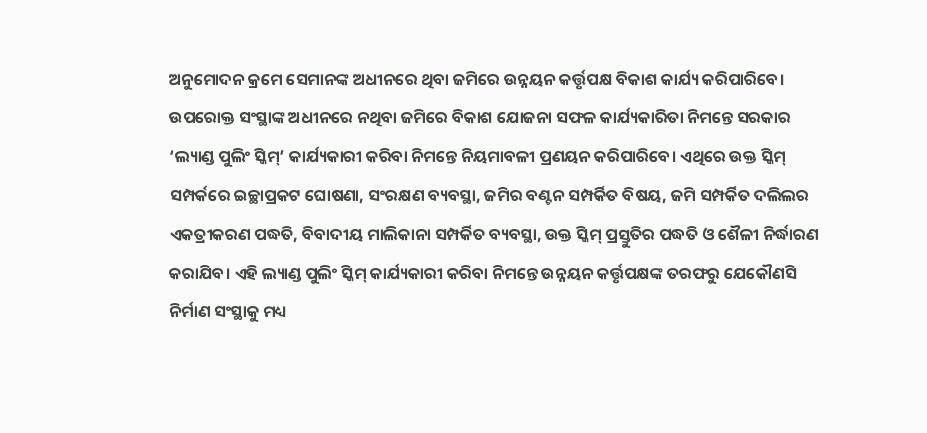ଅନୁମୋଦନ କ୍ରମେ ସେମାନଙ୍କ ଅଧୀନରେ ଥିବା ଜମିରେ ଉନ୍ନୟନ କର୍ତ୍ତୃପକ୍ଷ ବିକାଶ କାର୍ଯ୍ୟ କରିପାରିବେ। ଉପରୋକ୍ତ ସଂସ୍ଥାଙ୍କ ଅଧୀନରେ ନଥିବା ଜମିରେ ବିକାଶ ଯୋଜନା ସଫଳ କାର୍ଯ୍ୟକାରିତା ନିମନ୍ତେ ସରକାର ‘ଲ୍ୟାଣ୍ଡ ପୁଲିଂ ସ୍କିମ୍‌’ କାର୍ଯ୍ୟକାରୀ କରିବା ନିମନ୍ତେ ନିୟମାବଳୀ ପ୍ରଣୟନ କରିପାରିବେ। ଏଥିରେ ଉକ୍ତ ସ୍କିମ୍‌ ସମ୍ପର୍କରେ ଇଚ୍ଛାପ୍ରକଟ ଘୋଷଣା, ସଂରକ୍ଷଣ ବ୍ୟବସ୍ଥା, ଜମିର ବଣ୍ଟନ ସମ୍ପର୍କିତ ବିଷୟ, ଜମି ସମ୍ପର୍କିତ ଦଲିଲର ଏକତ୍ରୀକରଣ ପଦ୍ଧତି, ବିବାଦୀୟ ମାଲିକାନା ସମ୍ପର୍କିତ ବ୍ୟବସ୍ଥା, ଉକ୍ତ ସ୍କିମ୍‌ ପ୍ରସ୍ତୁତିର ପଦ୍ଧତି ଓ ଶୈଳୀ ନିର୍ଦ୍ଧାରଣ କରାଯିବ। ଏହି ଲ୍ୟାଣ୍ଡ ପୁଲିଂ ସ୍କିମ୍‌ କାର୍ଯ୍ୟକାରୀ କରିବା ନିମନ୍ତେ ଉନ୍ନୟନ କର୍ତ୍ତୃପକ୍ଷଙ୍କ ତରଫରୁ ଯେକୌଣସି ନିର୍ମାଣ ସଂସ୍ଥାକୁ ମଧ୍ୟ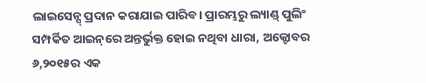ଲାଇସେନ୍ସ୍‌ ପ୍ରଦାନ କରାଯାଇ ପାରିବ। ପ୍ରାରମ୍ଭରୁ ଲ୍ୟାଣ୍ଡ୍‌ ପୁଲିଂ ସମ୍ପର୍କିତ ଆଇନ୍‌ରେ ଅନ୍ତର୍ଭୁକ୍ତ ହୋଇ ନଥିବା ଧାରା, ଅକ୍ଟୋବର ୬,୨୦୧୫ର ଏକ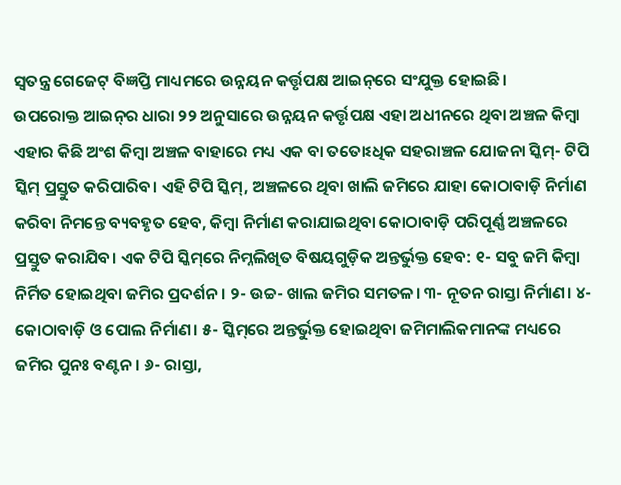ସ୍ବତନ୍ତ୍ର ଗେଜେଟ୍‌ ବିଜ୍ଞପ୍ତି ମାଧ୍ୟମରେ ଉନ୍ନୟନ କର୍ତ୍ତୃପକ୍ଷ ଆଇନ୍‌ରେ ସଂଯୁକ୍ତ ହୋଇଛି।
ଉପରୋକ୍ତ ଆଇନ୍‌ର ଧାରା ୨୨ ଅନୁସାରେ ଉନ୍ନୟନ କର୍ତ୍ତୃପକ୍ଷ ଏହା ଅଧୀନରେ ଥିବା ଅଞ୍ଚଳ କିମ୍ବା ଏହାର କିଛି ଅଂଶ କିମ୍ବା ଅଞ୍ଚଳ ବାହାରେ ମଧ୍ୟ ଏକ ବା ତତୋଽଧିକ ସହରାଞ୍ଚଳ ଯୋଜନା ସ୍କିମ୍‌- ଟିପି ସ୍କିମ୍‌ ପ୍ରସ୍ତୁତ କରିପାରିବ। ଏହି ଟିପି ସ୍କିମ୍‌, ଅଞ୍ଚଳରେ ଥିବା ଖାଲି ଜମିରେ ଯାହା କୋଠାବାଡ଼ି ନିର୍ମାଣ କରିବା ନିମନ୍ତେ ବ୍ୟବହୃତ ହେବ, କିମ୍ବା ନିର୍ମାଣ କରାଯାଇଥିବା କୋଠାବାଡ଼ି ପରିପୂର୍ଣ୍ଣ ଅଞ୍ଚଳରେ ପ୍ରସ୍ତୁତ କରାଯିବ। ଏକ ଟିପି ସ୍କିମ୍‌ରେ ନିମ୍ନଲିଖିତ ବିଷୟଗୁଡ଼ିକ ଅନ୍ତର୍ଭୁକ୍ତ ହେବ: ୧- ସବୁ ଜମି କିମ୍ବା ନିର୍ମିତ ହୋଇଥିବା ଜମିର ପ୍ରଦର୍ଶନ। ୨- ଉଚ୍ଚ- ଖାଲ ଜମିର ସମତଳ। ୩- ନୂତନ ରାସ୍ତା ନିର୍ମାଣ। ୪- କୋଠାବାଡ଼ି ଓ ପୋଲ ନିର୍ମାଣ। ୫- ସ୍କିମ୍‌ରେ ଅନ୍ତର୍ଭୁକ୍ତ ହୋଇଥିବା ଜମିମାଲିକମାନଙ୍କ ମଧ୍ୟରେ ଜମିର ପୁନଃ ବଣ୍ଟନ। ୬- ରାସ୍ତା,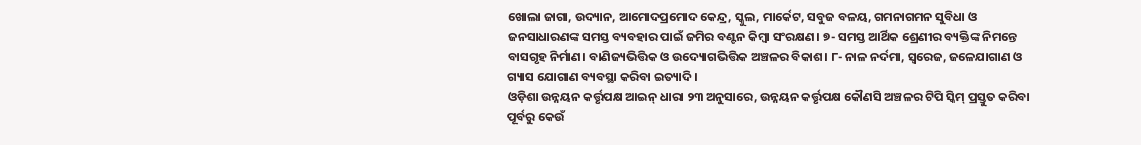ଖୋଲା ଜାଗା, ଉଦ୍ୟାନ, ଆମୋଦପ୍ରମୋଦ କେନ୍ଦ୍ର, ସ୍କୁଲ, ମାର୍କେଟ, ସବୁଜ ବଳୟ, ଗମନାଗମନ ସୁବିଧା ଓ ଜନସାଧାରଣଙ୍କ ସମସ୍ତ ବ୍ୟବହାର ପାଇଁ ଜମିର ବଣ୍ଟନ କିମ୍ବା ସଂରକ୍ଷଣ। ୭- ସମସ୍ତ ଆର୍ଥିକ ଶ୍ରେଣୀର ବ୍ୟକ୍ତିଙ୍କ ନିମନ୍ତେ ବାସଗୃହ ନିର୍ମାଣ। ବାଣିଜ୍ୟଭିତ୍ତିକ ଓ ଉଦ୍ୟୋଗଭିତ୍ତିକ ଅଞ୍ଚଳର ବିକାଶ। ୮- ନାଳ ନର୍ଦମା, ସ୍ବରେଜ, ଜଳ‌େ‌ଯାଗାଣ ଓ ଗ୍ୟାସ ଯୋଗାଣ ବ୍ୟବସ୍ଥା କରିବା ଇତ୍ୟାଦି।
ଓଡ଼ିଶା ଉନ୍ନୟନ କର୍ତ୍ତୃପକ୍ଷ ଆଇନ୍‌ ଧାରା ୨୩ ଅନୁସାରେ, ଉନ୍ନୟନ କର୍ତ୍ତୃପକ୍ଷ କୌଣସି ଅଞ୍ଚଳର ଟିପି ସ୍କିମ୍‌ ପ୍ରସ୍ତୁତ କରିବା ପୂର୍ବରୁ କେଉଁ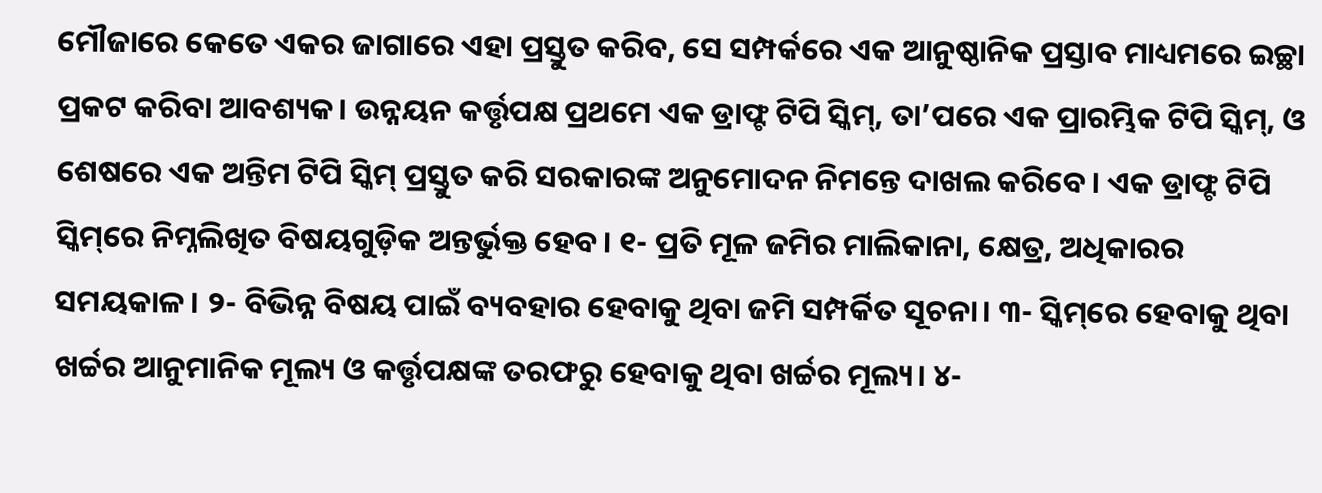ମୌଜାରେ କେତେ ଏକର ଜାଗାରେ ଏହା ପ୍ରସ୍ତୁତ କରିବ, ସେ ସମ୍ପର୍କରେ ଏକ ଆନୁଷ୍ଠାନିକ ପ୍ରସ୍ତାବ ମାଧ୍ୟମରେ ଇଚ୍ଛା ପ୍ରକଟ କରିବା ଆବଶ୍ୟକ। ଉନ୍ନୟନ କର୍ତ୍ତୃପକ୍ଷ ପ୍ରଥମେ ଏକ ଡ୍ରାଫ୍ଟ ଟିପି ସ୍କିମ୍‌, ତା’ପରେ ଏକ ପ୍ରାରମ୍ଭିକ ଟିପି ସ୍କିମ୍‌, ଓ ଶେଷରେ ଏକ ଅନ୍ତିମ ଟିପି ସ୍କିମ୍‌ ପ୍ରସ୍ତୁତ କରି ସରକାରଙ୍କ ଅନୁମୋଦନ ନିମନ୍ତେ ଦାଖଲ କରିବେ। ଏକ ଡ୍ରାଫ୍ଟ ଟିପି ସ୍କିମ୍‌ରେ ନିମ୍ନଲିଖିତ ବିଷୟଗୁଡ଼ିକ ଅନ୍ତର୍ଭୁକ୍ତ ହେବ। ୧- ପ୍ରତି ମୂଳ ଜମିର ମାଲିକାନା, କ୍ଷେତ୍ର, ଅଧିକାରର ସମୟକାଳ। ୨- ବିଭିନ୍ନ ବିଷୟ ପାଇଁ ବ୍ୟବହାର ହେବାକୁ ଥିବା ଜମି ସମ୍ପର୍କିତ ସୂଚନା। ୩- ସ୍କିମ୍‌ରେ ହେବାକୁ ଥିବା ଖର୍ଚ୍ଚର ଆନୁମାନିକ ମୂଲ୍ୟ ଓ କର୍ତ୍ତୃପକ୍ଷଙ୍କ ତରଫରୁ ହେବାକୁ ଥିବା ଖର୍ଚ୍ଚର ମୂଲ୍ୟ। ୪-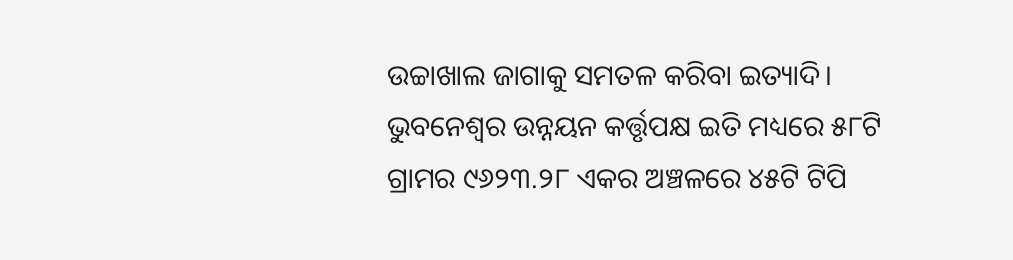ଉଚ୍ଚାଖାଲ ଜାଗାକୁ ସମତଳ କରିବା ଇତ୍ୟାଦି।
ଭୁବନେଶ୍ବର ଉନ୍ନୟନ କର୍ତ୍ତୃପକ୍ଷ ଇତି ମଧ୍ୟରେ ୫୮ଟି ଗ୍ରାମର ୯୬୨୩.୨୮ ଏକର ଅଞ୍ଚଳରେ ୪୫ଟି ଟିପି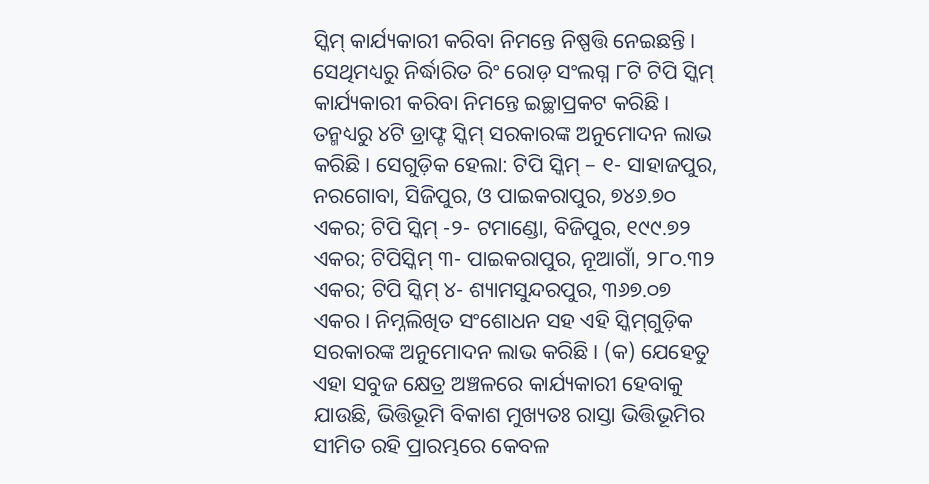ସ୍କିମ୍‌ କାର୍ଯ୍ୟକାରୀ କରିବା ନିମନ୍ତେ ନିଷ୍ପତ୍ତି ନେଇଛନ୍ତି। ସେଥିମଧ୍ୟରୁ ନିର୍ଦ୍ଧାରିତ ରିଂ ରୋଡ଼ ସଂଲଗ୍ନ ୮ଟି ଟିପି ସ୍କିମ୍‌ କାର୍ଯ୍ୟକାରୀ କରିବା ନିମନ୍ତେ ଇଚ୍ଛାପ୍ରକଟ କରିଛି। ତନ୍ମଧ୍ୟରୁ ୪ଟି ଡ୍ରାଫ୍ଟ ସ୍କିମ୍‌ ସରକାରଙ୍କ ଅନୁମୋଦନ ଲାଭ କରିଛି। ସେଗୁଡ଼ିକ ହେଲା: ଟିପି ସ୍କିମ୍‌ – ୧- ସାହାଜପୁର, ନରଗୋବା, ସିଜିପୁର, ଓ ପାଇକରାପୁର, ୭୪୬.୭୦ ଏକର; ଟିପି ସ୍କିମ୍‌ -୨- ଟମାଣ୍ଡୋ, ବିଜିପୁର, ୧୯୯.୭୨ ଏକର; ଟିପିସ୍କିମ୍‌ ୩- ପାଇକରାପୁର, ନୂଆଗାଁ, ୨୮୦.୩୨ ଏକର; ଟିପି ସ୍କିମ୍‌ ୪- ଶ୍ୟାମସୁନ୍ଦରପୁର, ୩୬୭.୦୭ ଏକର। ନିମ୍ନଲିଖିତ ସଂଶୋଧନ ସହ ଏହି ସ୍କିମ୍‌ଗୁଡ଼ିକ ସରକାରଙ୍କ ଅନୁମୋଦନ ଲାଭ କରିଛି। (କ) ଯେହେତୁ ଏହା ସବୁଜ କ୍ଷେତ୍ର ଅଞ୍ଚଳରେ କାର୍ଯ୍ୟକାରୀ ହେବାକୁ ଯାଉଛି, ଭିତ୍ତିଭୂମି ବିକାଶ ମୁଖ୍ୟତଃ ରାସ୍ତା ଭିତ୍ତିଭୂମିର ସୀମିତ ରହି ପ୍ରାରମ୍ଭରେ କେବଳ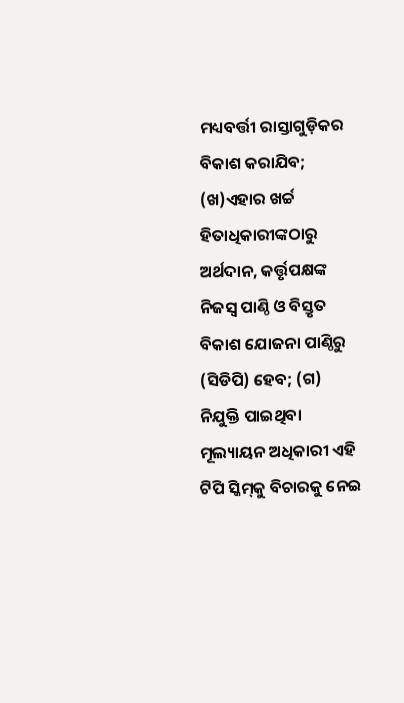ମଧ୍ୟବର୍ତ୍ତୀ ରାସ୍ତାଗୁଡ଼ିକର ବିକାଶ କରାଯିବ; (ଖ)ଏହାର ଖର୍ଚ୍ଚ ହିତାଧିକାରୀଙ୍କଠାରୁ ଅର୍ଥଦାନ, କର୍ତ୍ତୃପକ୍ଷଙ୍କ ନିଜସ୍ବ ପାଣ୍ଠି ଓ ବିସ୍ତୃତ ବିକାଶ ଯୋଜନା ପାଣ୍ଠିରୁ (ସିଡିପି) ହେବ; (ଗ) ନିଯୁକ୍ତି ପାଇଥିବା ମୂଲ୍ୟାୟନ ଅଧିକାରୀ ଏହି ଟିପି ସ୍କିମ୍‌କୁ ବିଚାରକୁ ନେଇ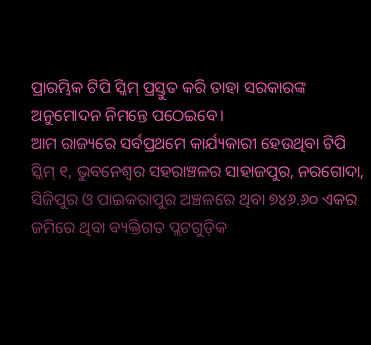ପ୍ରାରମ୍ଭିକ ଟିପି ସ୍କିମ୍‌ ପ୍ରସ୍ତୁତ କରି ତାହା ସରକାରଙ୍କ ଅନୁମୋଦନ ନିମନ୍ତେ ପଠେଇବେ।
ଆମ ରାଜ୍ୟରେ ସର୍ବପ୍ରଥମେ କାର୍ଯ୍ୟକାରୀ ହେଉଥିବା ଟିପି ସ୍କିମ୍‌ ୧, ଭୁବନେଶ୍ବର ସହରାଞ୍ଚଳର ସାହାଜପୁର, ନରଗୋଦା, ସିଜିପୁର ଓ ପାଇକରାପୁର ଅଞ୍ଚଳରେ ଥିବା ୭୪୬.୬୦ ଏକର ଜମିରେ ଥିବା ବ୍ୟକ୍ତିଗତ ପ୍ଲଟଗୁଡ଼ିକ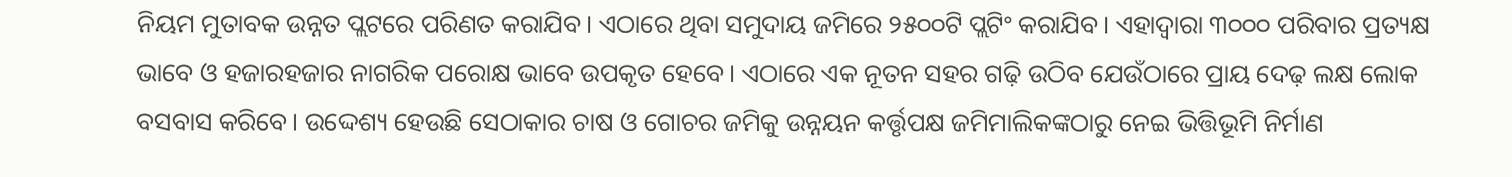ନିୟମ ମୁତାବକ ଉନ୍ନତ ପ୍ଲଟରେ ପରିଣତ କରାଯିବ। ଏଠାରେ ଥିବା ସମୁଦାୟ ଜମିରେ ୨୫୦୦ଟି ପ୍ଲଟିଂ କରାଯିବ। ଏହାଦ୍ବାରା ୩୦୦୦ ପରିବାର ପ୍ରତ୍ୟକ୍ଷ ଭାବେ ଓ ହଜାରହଜାର ନାଗରିକ ପରୋକ୍ଷ ଭାବେ ଉପକୃତ ହେବେ। ଏଠାରେ ଏକ ନୂତନ ସହର ଗଢ଼ି ଉଠିବ ଯେଉଁଠାରେ ପ୍ରାୟ ଦେଢ଼ ଲକ୍ଷ ଲୋକ ବସବାସ କରିବେ। ଉଦ୍ଦେଶ୍ୟ ହେଉଛି ସେଠାକାର ଚାଷ ଓ ଗୋଚର ଜମିକୁ ଉନ୍ନୟନ କର୍ତ୍ତୃପକ୍ଷ ଜମିମାଲିକଙ୍କଠାରୁ ନେଇ ଭିତ୍ତିଭୂମି ନିର୍ମାଣ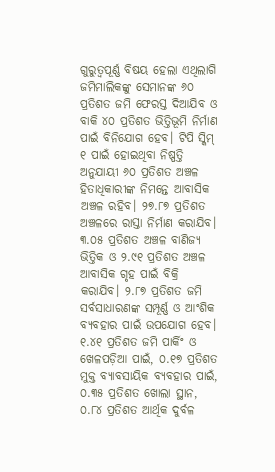ଗୁରୁତ୍ବପୂର୍ଣ୍ଣ ବିଷୟ ହେଲା ଏଥିଲାଗି ଜମିମାଲିକଙ୍କୁ ସେମାନଙ୍କ ୬୦ ପ୍ରତିଶତ ଜମି ଫେରସ୍ତ ଦିଆଯିବ ଓ ବାକି ୪୦ ପ୍ରତିଶତ ଭିତ୍ତିଭୂମି ନିର୍ମାଣ ପାଇଁ ବିନିଯୋଗ ହେବ। ଟିପି ସ୍କିମ୍‌ ୧ ପାଇଁ ହୋଇଥିବା ନିଷ୍ପତ୍ତି ଅନୁଯାୟୀ ୬୦ ପ୍ରତିଶତ ଅଞ୍ଚଳ ହିତାଧିକାରୀଙ୍କ ନିମନ୍ତେ ଆବାସିକ ଅଞ୍ଚଳ ରହିବ। ୨୭.୮୭ ପ୍ରତିଶତ ଅଞ୍ଚଳରେ ରାସ୍ତା ନିର୍ମାଣ କରାଯିବ। ୩.୦୫ ପ୍ରତିଶତ ଅଞ୍ଚଳ ବାଣିଜ୍ୟ ଭିତ୍ତିକ ଓ ୨.୯୧ ପ୍ରତିଶତ ଅଞ୍ଚଳ ଆବାସିକ ଗୃହ ପାଇଁ ବିକ୍ରି କରାଯିବ। ୨.୮୭ ପ୍ରତିଶତ ଜମି ସର୍ବସାଧାରଣଙ୍କ ସମ୍ପୂର୍ଣ୍ଣ ଓ ଆଂଶିକ ବ୍ୟବହାର ପାଇଁ ଉପଯୋଗ ହେବ। ୧.୪୧ ପ୍ରତିଶତ ଜମି ପାର୍କିଂ ଓ ଖେଳପଡ଼ିଆ ପାଇଁ, ୦.୧୭ ପ୍ରତିଶତ ମୁକ୍ତ ବ୍ୟାବସାୟିକ ବ୍ୟବହାର ପାଇଁ, ୦.୩୫ ପ୍ରତିଶତ ଖୋଲା ସ୍ଥାନ, ୦.୮୪ ପ୍ରତିଶତ ଆର୍ଥିକ ଦୁର୍ବଳ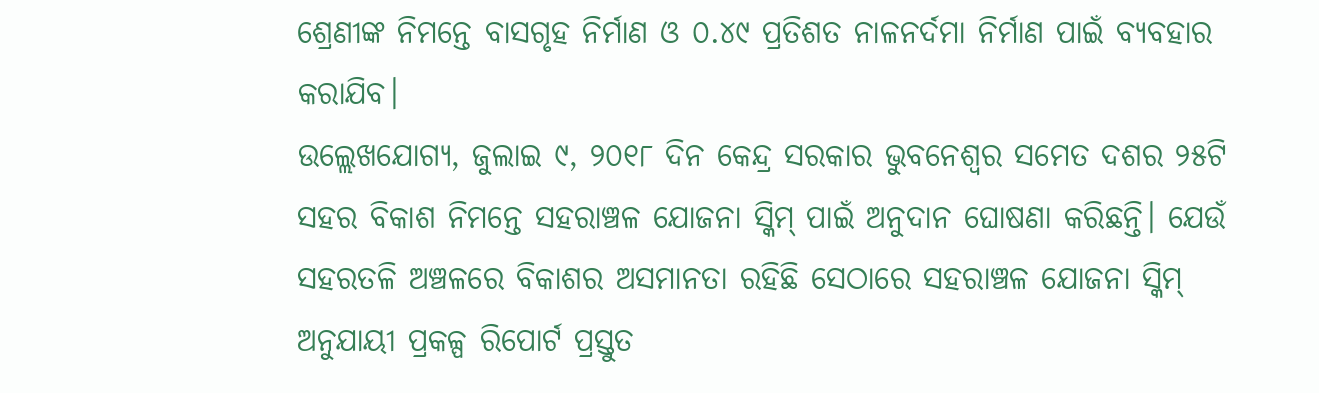ଶ୍ରେଣୀଙ୍କ ନିମନ୍ତେ ବାସଗୃହ ନିର୍ମାଣ ଓ ୦.୪୯ ପ୍ରତିଶତ ନାଳନର୍ଦମା ନିର୍ମାଣ ପାଇଁ ବ୍ୟବହାର କରାଯିବ।
ଉଲ୍ଲେଖଯୋଗ୍ୟ, ଜୁଲାଇ ୯, ୨୦୧୮ ଦିନ କେନ୍ଦ୍ର ସରକାର ଭୁବନେଶ୍ବର ସମେତ ଦଶର ୨୫ଟି ସହର ବିକାଶ ନିମନ୍ତେ ସହରାଞ୍ଚଳ ଯୋଜନା ସ୍କିମ୍‌ ପାଇଁ ଅନୁଦାନ ଘୋଷଣା କରିଛନ୍ତି। ଯେଉଁ ସହରତଳି ଅଞ୍ଚଳରେ ବିକାଶର ଅସମାନତା ରହିଛି ସେଠାରେ ସହରାଞ୍ଚଳ ଯୋଜନା ସ୍କିମ୍‌ ଅନୁଯାୟୀ ପ୍ରକଳ୍ପ ରିପୋର୍ଟ ପ୍ରସ୍ତୁତ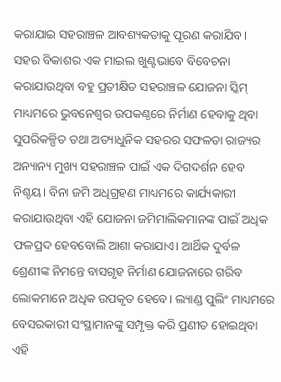କରାଯାଇ ସହରାଞ୍ଚଳ ଆବଶ୍ୟକତାକୁ ପୂରଣ କରାଯିବ।
ସହର ବିକାଶର ଏକ ମାଇଲ ଖୁଣ୍ଟଭାବେ ବିବେଚନା କରାଯାଉଥିବା ବହୁ ପ୍ରତୀକ୍ଷିତ ସହରାଞ୍ଚଳ ଯୋଜନା ସ୍କିମ୍‌ ମାଧ୍ୟମରେ ଭୁବନେଶ୍ବର ଉପକଣ୍ଠରେ ନିର୍ମାଣ ହେବାକୁ ଥିବା ସୁପରିକଳ୍ପିତ ତଥା ଅତ୍ୟାଧୁନିକ ସହରର ସଫଳତା ରାଜ୍ୟର ଅନ୍ୟାନ୍ୟ ମୁଖ୍ୟ ସହରାଞ୍ଚଳ ପାଇଁ ଏକ ଦିଗଦର୍ଶନ ହେବ ନିଶ୍ଚୟ। ବିନା ଜମି ଅଧିଗ୍ରହଣ ମାଧ୍ୟମରେ କାର୍ଯ୍ୟକାରୀ କରାଯାଉଥିବା ଏହି ଯୋଜନା ଜମିମାଲିକମାନଙ୍କ ପାଇଁ ଅଧିକ ଫଳପ୍ରଦ ହେବବୋଲି ଆଶା କରାଯାଏ। ଆର୍ଥିକ ଦୁର୍ବଳ ଶ୍ରେଣୀଙ୍କ ନିମନ୍ତେ ବାସଗୃହ ନିର୍ମାଣ ଯୋଜନାରେ ଗରିବ ଲୋକମାନେ ଅଧିକ ଉପକୃତ ହେବେ। ଲ୍ୟାଣ୍ଡ ପୁଲିଂ ମାଧ୍ୟମରେ ବେସରକାରୀ ସଂସ୍ଥାମାନଙ୍କୁ ସମ୍ପୃକ୍ତ କରି ପ୍ରଣୀତ ହୋଇଥିବା ଏହି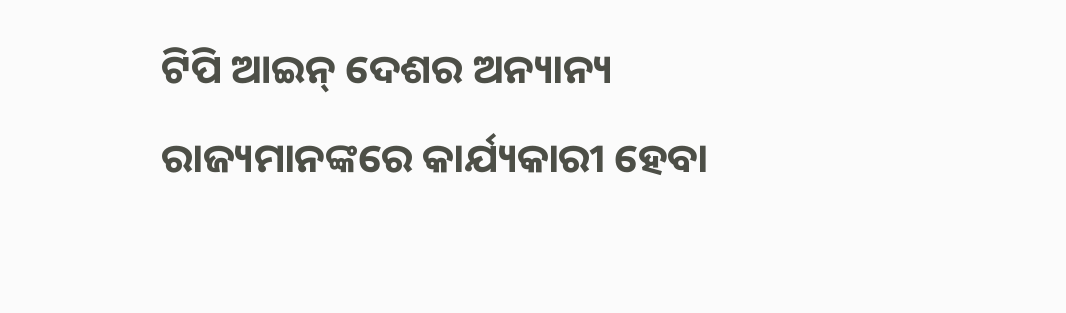ଟିପି ଆଇନ୍‌ ଦେଶର ଅନ୍ୟାନ୍ୟ ରାଜ୍ୟମାନଙ୍କରେ କାର୍ଯ୍ୟକାରୀ ହେବା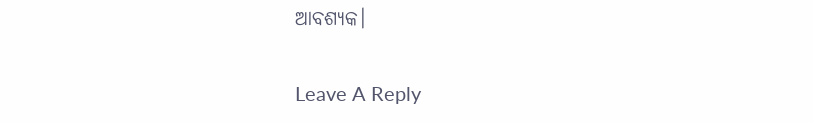ଆବଶ୍ୟକ।

Leave A Reply